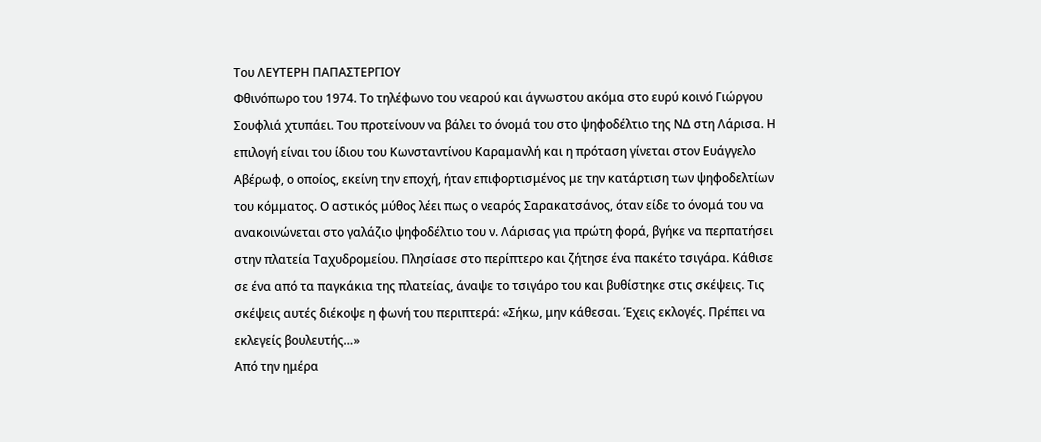Του ΛΕΥΤΕΡΗ ΠΑΠΑΣΤΕΡΓΙΟΥ
Φθινόπωρο του 1974. Το τηλέφωνο του νεαρού και άγνωστου ακόμα στο ευρύ κοινό Γιώργου Σουφλιά χτυπάει. Του προτείνουν να βάλει το όνομά του στο ψηφοδέλτιο της ΝΔ στη Λάρισα. Η επιλογή είναι του ίδιου του Κωνσταντίνου Καραμανλή και η πρόταση γίνεται στον Ευάγγελο Αβέρωφ, ο οποίος, εκείνη την εποχή, ήταν επιφορτισμένος με την κατάρτιση των ψηφοδελτίων του κόμματος. Ο αστικός μύθος λέει πως ο νεαρός Σαρακατσάνος, όταν είδε το όνομά του να ανακοινώνεται στο γαλάζιο ψηφοδέλτιο του ν. Λάρισας για πρώτη φορά, βγήκε να περπατήσει στην πλατεία Ταχυδρομείου. Πλησίασε στο περίπτερο και ζήτησε ένα πακέτο τσιγάρα. Κάθισε σε ένα από τα παγκάκια της πλατείας, άναψε το τσιγάρο του και βυθίστηκε στις σκέψεις. Τις σκέψεις αυτές διέκοψε η φωνή του περιπτερά: «Σήκω, μην κάθεσαι. Έχεις εκλογές. Πρέπει να εκλεγείς βουλευτής…»
Από την ημέρα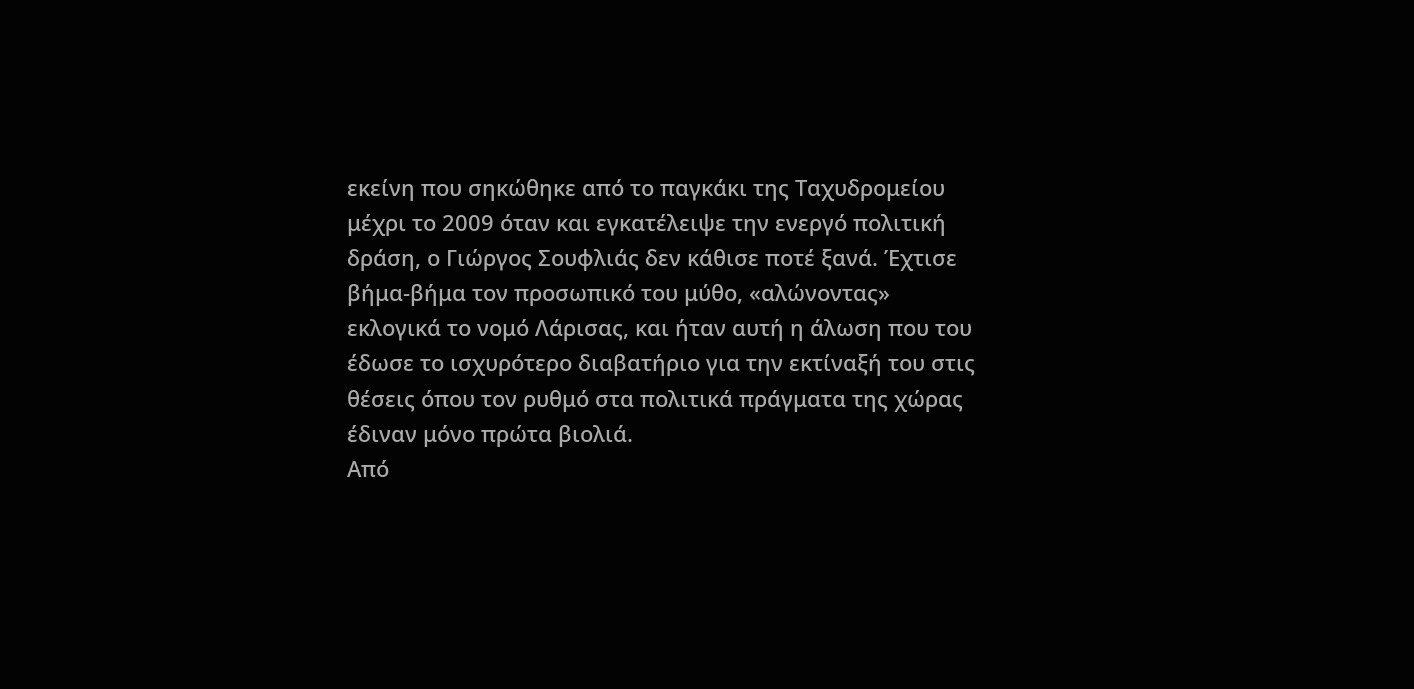εκείνη που σηκώθηκε από το παγκάκι της Ταχυδρομείου μέχρι το 2009 όταν και εγκατέλειψε την ενεργό πολιτική δράση, ο Γιώργος Σουφλιάς δεν κάθισε ποτέ ξανά. Έχτισε βήμα-βήμα τον προσωπικό του μύθο, «αλώνοντας» εκλογικά το νομό Λάρισας, και ήταν αυτή η άλωση που του έδωσε το ισχυρότερο διαβατήριο για την εκτίναξή του στις θέσεις όπου τον ρυθμό στα πολιτικά πράγματα της χώρας έδιναν μόνο πρώτα βιολιά.
Από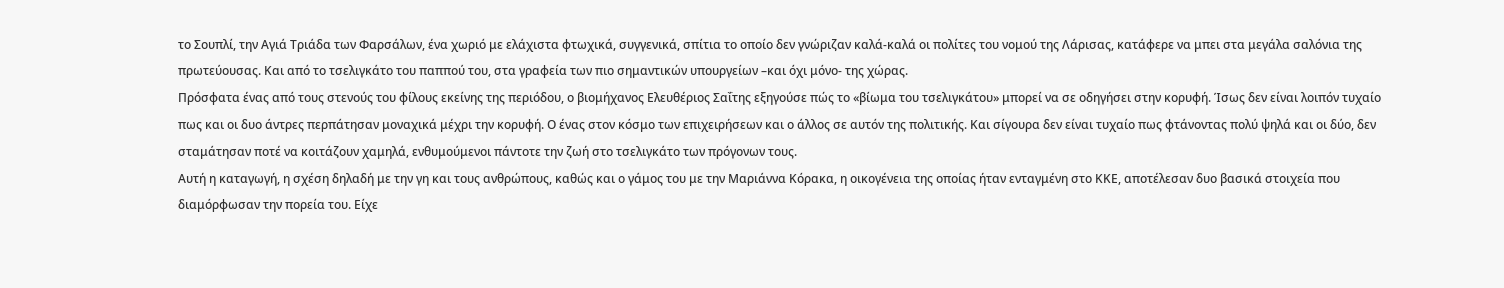το Σουπλί, την Αγιά Τριάδα των Φαρσάλων, ένα χωριό με ελάχιστα φτωχικά, συγγενικά, σπίτια το οποίο δεν γνώριζαν καλά-καλά οι πολίτες του νομού της Λάρισας, κατάφερε να μπει στα μεγάλα σαλόνια της πρωτεύουσας. Και από το τσελιγκάτο του παππού του, στα γραφεία των πιο σημαντικών υπουργείων –και όχι μόνο- της χώρας.
Πρόσφατα ένας από τους στενούς του φίλους εκείνης της περιόδου, ο βιομήχανος Ελευθέριος Σαΐτης εξηγούσε πώς το «βίωμα του τσελιγκάτου» μπορεί να σε οδηγήσει στην κορυφή. Ίσως δεν είναι λοιπόν τυχαίο πως και οι δυο άντρες περπάτησαν μοναχικά μέχρι την κορυφή. Ο ένας στον κόσμο των επιχειρήσεων και ο άλλος σε αυτόν της πολιτικής. Και σίγουρα δεν είναι τυχαίο πως φτάνοντας πολύ ψηλά και οι δύο, δεν σταμάτησαν ποτέ να κοιτάζουν χαμηλά, ενθυμούμενοι πάντοτε την ζωή στο τσελιγκάτο των πρόγονων τους.
Αυτή η καταγωγή, η σχέση δηλαδή με την γη και τους ανθρώπους, καθώς και ο γάμος του με την Μαριάννα Κόρακα, η οικογένεια της οποίας ήταν ενταγμένη στο ΚΚΕ, αποτέλεσαν δυο βασικά στοιχεία που διαμόρφωσαν την πορεία του. Είχε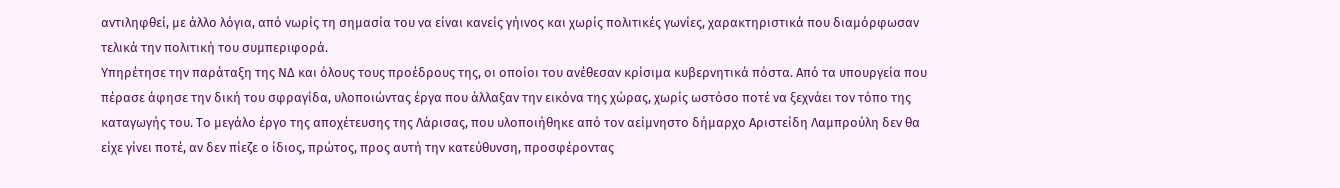αντιληφθεί, με άλλο λόγια, από νωρίς τη σημασία του να είναι κανείς γήινος και χωρίς πολιτικές γωνίες, χαρακτηριστικά που διαμόρφωσαν τελικά την πολιτική του συμπεριφορά.
Υπηρέτησε την παράταξη της ΝΔ και όλους τους προέδρους της, οι οποίοι του ανέθεσαν κρίσιμα κυβερνητικά πόστα. Από τα υπουργεία που πέρασε άφησε την δική του σφραγίδα, υλοποιώντας έργα που άλλαξαν την εικόνα της χώρας, χωρίς ωστόσο ποτέ να ξεχνάει τον τόπο της καταγωγής του. Το μεγάλο έργο της αποχέτευσης της Λάρισας, που υλοποιήθηκε από τον αείμνηστο δήμαρχο Αριστείδη Λαμπρούλη δεν θα είχε γίνει ποτέ, αν δεν πίεζε ο ίδιος, πρώτος, προς αυτή την κατεύθυνση, προσφέροντας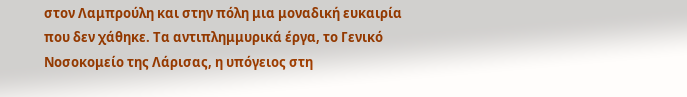στον Λαμπρούλη και στην πόλη μια μοναδική ευκαιρία που δεν χάθηκε. Τα αντιπλημμυρικά έργα, το Γενικό Νοσοκομείο της Λάρισας, η υπόγειος στη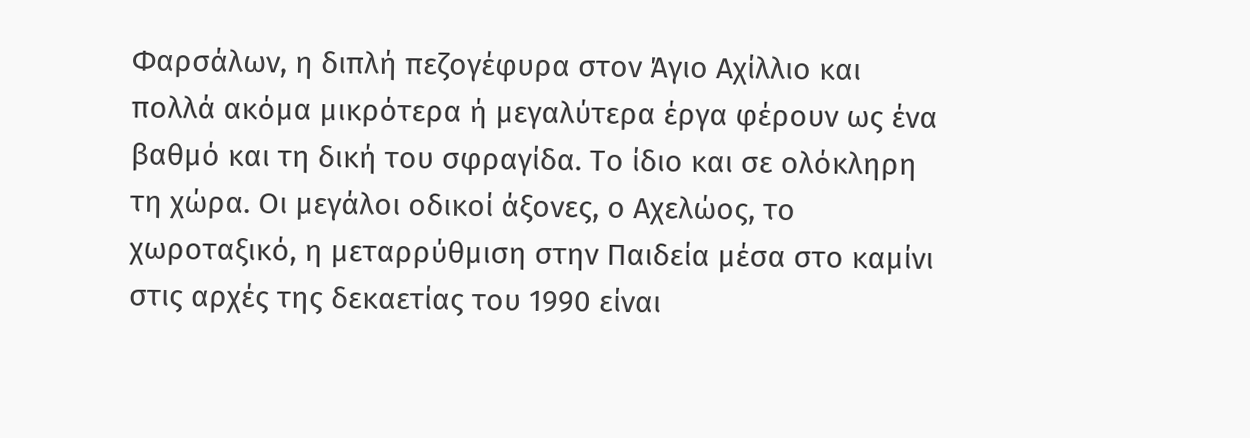Φαρσάλων, η διπλή πεζογέφυρα στον Άγιο Αχίλλιο και πολλά ακόμα μικρότερα ή μεγαλύτερα έργα φέρουν ως ένα βαθμό και τη δική του σφραγίδα. Το ίδιο και σε ολόκληρη τη χώρα. Οι μεγάλοι οδικοί άξονες, ο Αχελώος, το χωροταξικό, η μεταρρύθμιση στην Παιδεία μέσα στο καμίνι στις αρχές της δεκαετίας του 1990 είναι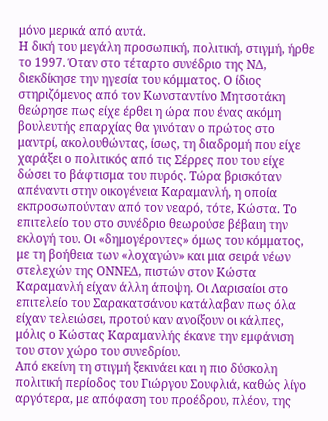μόνο μερικά από αυτά.
Η δική του μεγάλη προσωπική, πολιτική, στιγμή, ήρθε το 1997. Όταν στο τέταρτο συνέδριο της ΝΔ, διεκδίκησε την ηγεσία του κόμματος. Ο ίδιος στηριζόμενος από τον Κωνσταντίνο Μητσοτάκη θεώρησε πως είχε έρθει η ώρα που ένας ακόμη βουλευτής επαρχίας θα γινόταν ο πρώτος στο μαντρί, ακολουθώντας, ίσως, τη διαδρομή που είχε χαράξει ο πολιτικός από τις Σέρρες που του είχε δώσει το βάφτισμα του πυρός. Τώρα βρισκόταν απέναντι στην οικογένεια Καραμανλή, η οποία εκπροσωπούνταν από τον νεαρό, τότε, Κώστα. Το επιτελείο του στο συνέδριο θεωρούσε βέβαιη την εκλογή του. Οι «δημογέροντες» όμως του κόμματος, με τη βοήθεια των «λοχαγών» και μια σειρά νέων στελεχών της ΟΝΝΕΔ, πιστών στον Κώστα Καραμανλή είχαν άλλη άποψη. Οι Λαρισαίοι στο επιτελείο του Σαρακατσάνου κατάλαβαν πως όλα είχαν τελειώσει, προτού καν ανοίξουν οι κάλπες, μόλις ο Κώστας Καραμανλής έκανε την εμφάνιση του στον χώρο του συνεδρίου.
Από εκείνη τη στιγμή ξεκινάει και η πιο δύσκολη πολιτική περίοδος του Γιώργου Σουφλιά, καθώς λίγο αργότερα, με απόφαση του προέδρου, πλέον, της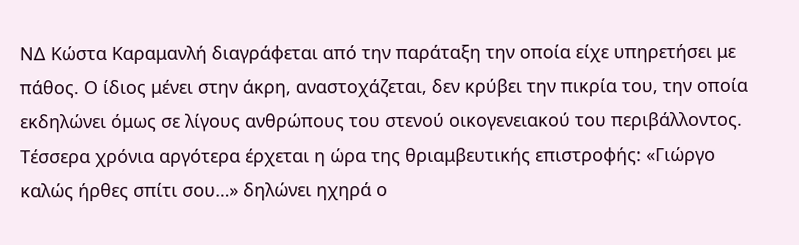ΝΔ Κώστα Καραμανλή διαγράφεται από την παράταξη την οποία είχε υπηρετήσει με πάθος. Ο ίδιος μένει στην άκρη, αναστοχάζεται, δεν κρύβει την πικρία του, την οποία εκδηλώνει όμως σε λίγους ανθρώπους του στενού οικογενειακού του περιβάλλοντος. Τέσσερα χρόνια αργότερα έρχεται η ώρα της θριαμβευτικής επιστροφής: «Γιώργο καλώς ήρθες σπίτι σου…» δηλώνει ηχηρά ο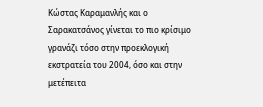Κώστας Καραμανλής και ο Σαρακατσάνος γίνεται το πιο κρίσιμο γρανάζι τόσο στην προεκλογική εκστρατεία του 2004, όσο και στην μετέπειτα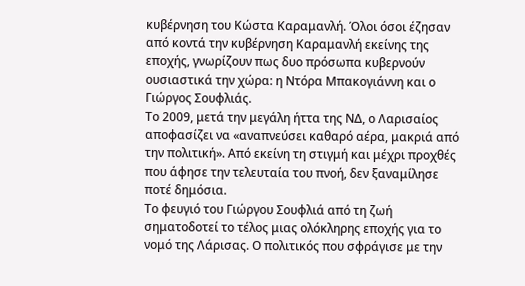κυβέρνηση του Κώστα Καραμανλή. Όλοι όσοι έζησαν από κοντά την κυβέρνηση Καραμανλή εκείνης της εποχής, γνωρίζουν πως δυο πρόσωπα κυβερνούν ουσιαστικά την χώρα: η Ντόρα Μπακογιάννη και ο Γιώργος Σουφλιάς.
Το 2009, μετά την μεγάλη ήττα της ΝΔ, ο Λαρισαίος αποφασίζει να «αναπνεύσει καθαρό αέρα, μακριά από την πολιτική». Από εκείνη τη στιγμή και μέχρι προχθές που άφησε την τελευταία του πνοή, δεν ξαναμίλησε ποτέ δημόσια.
Το φευγιό του Γιώργου Σουφλιά από τη ζωή σηματοδοτεί το τέλος μιας ολόκληρης εποχής για το νομό της Λάρισας. Ο πολιτικός που σφράγισε με την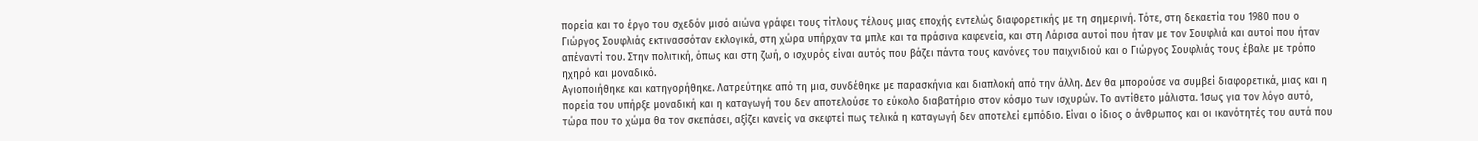πορεία και το έργο του σχεδόν μισό αιώνα γράφει τους τίτλους τέλους μιας εποχής εντελώς διαφορετικής με τη σημερινή. Τότε, στη δεκαετία του 1980 που ο Γιώργος Σουφλιάς εκτινασσόταν εκλογικά, στη χώρα υπήρχαν τα μπλε και τα πράσινα καφενεία, και στη Λάρισα αυτοί που ήταν με τον Σουφλιά και αυτοί που ήταν απέναντί του. Στην πολιτική, όπως και στη ζωή, ο ισχυρός είναι αυτός που βάζει πάντα τους κανόνες του παιχνιδιού και ο Γιώργος Σουφλιάς τους έβαλε με τρόπο ηχηρό και μοναδικό.
Αγιοποιήθηκε και κατηγορήθηκε. Λατρεύτηκε από τη μια, συνδέθηκε με παρασκήνια και διαπλοκή από την άλλη. Δεν θα μπορούσε να συμβεί διαφορετικά, μιας και η πορεία του υπήρξε μοναδική και η καταγωγή του δεν αποτελούσε το εύκολο διαβατήριο στον κόσμο των ισχυρών. Το αντίθετο μάλιστα. Ίσως για τον λόγο αυτό, τώρα που το χώμα θα τον σκεπάσει, αξίζει κανείς να σκεφτεί πως τελικά η καταγωγή δεν αποτελεί εμπόδιο. Είναι ο ίδιος ο άνθρωπος και οι ικανότητές του αυτά που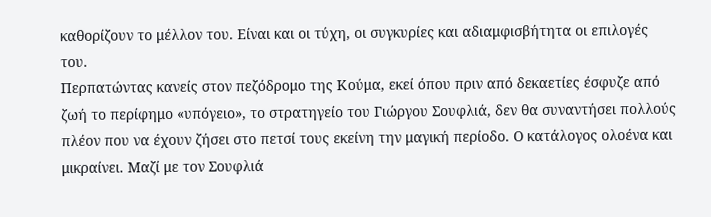καθορίζουν το μέλλον του. Είναι και οι τύχη, οι συγκυρίες και αδιαμφισβήτητα οι επιλογές του.
Περπατώντας κανείς στον πεζόδρομο της Κούμα, εκεί όπου πριν από δεκαετίες έσφυζε από ζωή το περίφημο «υπόγειο», το στρατηγείο του Γιώργου Σουφλιά, δεν θα συναντήσει πολλούς πλέον που να έχουν ζήσει στο πετσί τους εκείνη την μαγική περίοδο. Ο κατάλογος ολοένα και μικραίνει. Μαζί με τον Σουφλιά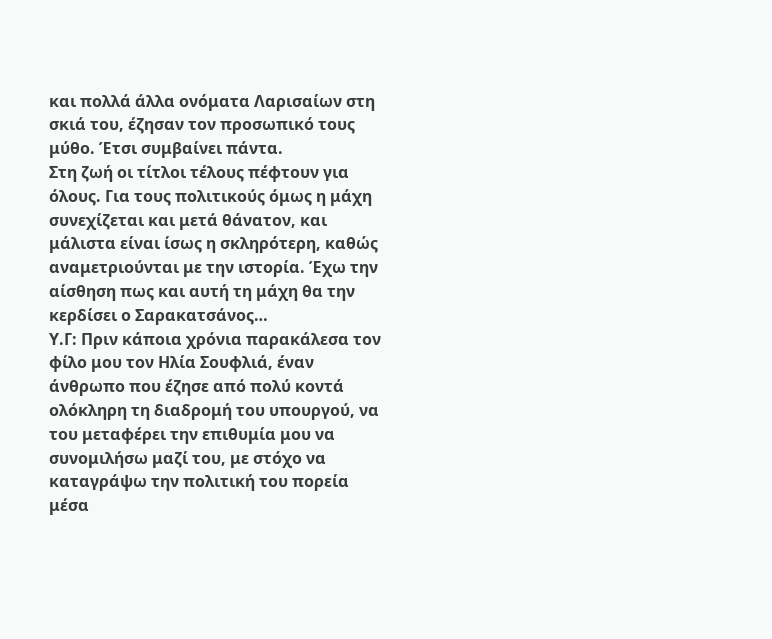και πολλά άλλα ονόματα Λαρισαίων στη σκιά του, έζησαν τον προσωπικό τους μύθο. Έτσι συμβαίνει πάντα.
Στη ζωή οι τίτλοι τέλους πέφτουν για όλους. Για τους πολιτικούς όμως η μάχη συνεχίζεται και μετά θάνατον, και μάλιστα είναι ίσως η σκληρότερη, καθώς αναμετριούνται με την ιστορία. Έχω την αίσθηση πως και αυτή τη μάχη θα την κερδίσει ο Σαρακατσάνος…
Υ.Γ: Πριν κάποια χρόνια παρακάλεσα τον φίλο μου τον Ηλία Σουφλιά, έναν άνθρωπο που έζησε από πολύ κοντά ολόκληρη τη διαδρομή του υπουργού, να του μεταφέρει την επιθυμία μου να συνομιλήσω μαζί του, με στόχο να καταγράψω την πολιτική του πορεία μέσα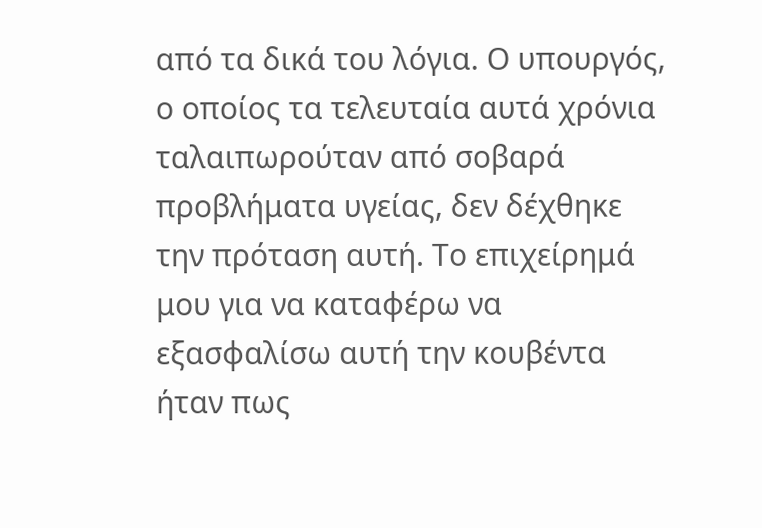από τα δικά του λόγια. Ο υπουργός, ο οποίος τα τελευταία αυτά χρόνια ταλαιπωρούταν από σοβαρά προβλήματα υγείας, δεν δέχθηκε την πρόταση αυτή. Το επιχείρημά μου για να καταφέρω να εξασφαλίσω αυτή την κουβέντα ήταν πως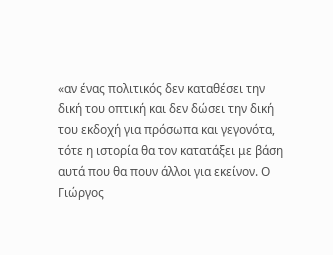«αν ένας πολιτικός δεν καταθέσει την δική του οπτική και δεν δώσει την δική του εκδοχή για πρόσωπα και γεγονότα, τότε η ιστορία θα τον κατατάξει με βάση αυτά που θα πουν άλλοι για εκείνον. Ο Γιώργος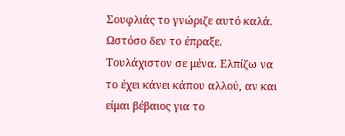Σουφλιάς το γνώριζε αυτό καλά. Ωστόσο δεν το έπραξε. Τουλάχιστον σε μένα. Ελπίζω να το έχει κάνει κάπου αλλού, αν και είμαι βέβαιος για το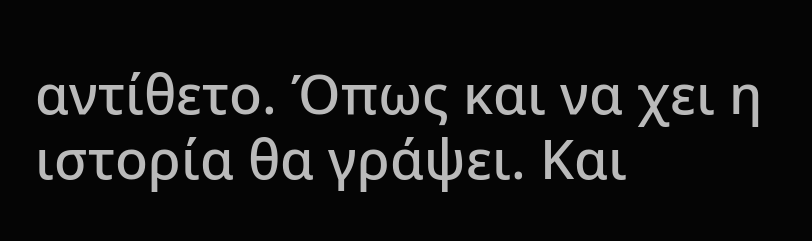αντίθετο. Όπως και να χει η ιστορία θα γράψει. Και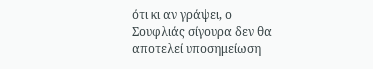ότι κι αν γράψει, ο Σουφλιάς σίγουρα δεν θα αποτελεί υποσημείωση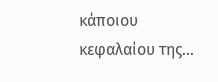κάποιου κεφαλαίου της…